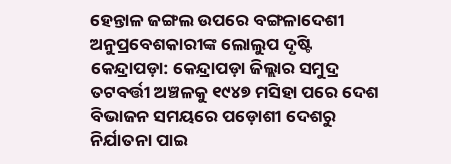ହେନ୍ତାଳ ଜଙ୍ଗଲ ଉପରେ ବଙ୍ଗଳାଦେଶୀ ଅନୁପ୍ରବେଶକାରୀଙ୍କ ଲୋଲୁପ ଦୃଷ୍ଟି
କେନ୍ଦ୍ରାପଡ଼ା: କେନ୍ଦ୍ରାପଡ଼ା ଜିଲ୍ଲାର ସମୁଦ୍ର ତଟବର୍ତ୍ତୀ ଅଞ୍ଚଳକୁ ୧୯୪୭ ମସିହା ପରେ ଦେଶ ବିଭାଜନ ସମୟରେ ପଡ଼ୋଶୀ ଦେଶରୁ ନିର୍ଯାତନା ପାଇ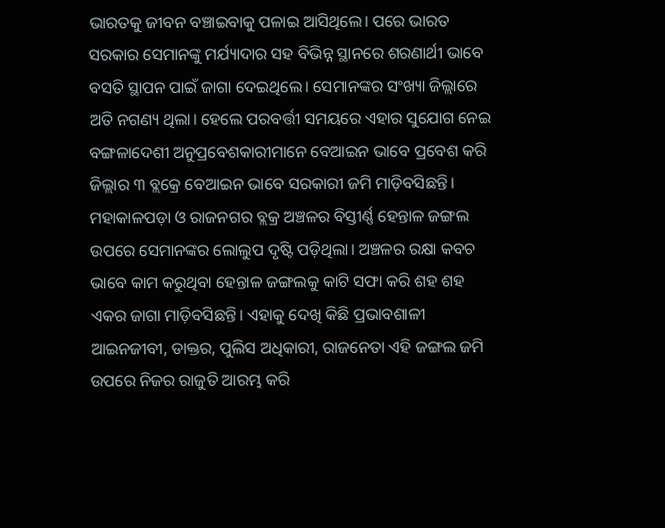ଭାରତକୁ ଜୀବନ ବଞ୍ଚାଇବାକୁ ପଳାଇ ଆସିଥିଲେ। ପରେ ଭାରତ ସରକାର ସେମାନଙ୍କୁ ମର୍ଯ୍ୟାଦାର ସହ ବିଭିନ୍ନ ସ୍ଥାନରେ ଶରଣାର୍ଥୀ ଭାବେ ବସତି ସ୍ଥାପନ ପାଇଁ ଜାଗା ଦେଇଥିଲେ। ସେମାନଙ୍କର ସଂଖ୍ୟା ଜିଲ୍ଲାରେ ଅତି ନଗଣ୍ୟ ଥିଲା। ହେଲେ ପରବର୍ତ୍ତୀ ସମୟରେ ଏହାର ସୁଯୋଗ ନେଇ ବଙ୍ଗଳାଦେଶୀ ଅନୁପ୍ରବେଶକାରୀମାନେ ବେଆଇନ ଭାବେ ପ୍ରବେଶ କରି ଜିଲ୍ଲାର ୩ ବ୍ଲକ୍ରେ ବେଆଇନ ଭାବେ ସରକାରୀ ଜମି ମାଡ଼ିବସିଛନ୍ତି। ମହାକାଳପଡ଼ା ଓ ରାଜନଗର ବ୍ଲକ୍ର ଅଞ୍ଚଳର ବିସ୍ତୀର୍ଣ୍ଣ ହେନ୍ତାଳ ଜଙ୍ଗଲ ଉପରେ ସେମାନଙ୍କର ଲୋଲୁପ ଦୃଷ୍ଟି ପଡ଼ିଥିଲା। ଅଞ୍ଚଳର ରକ୍ଷା କବଚ ଭାବେ କାମ କରୁଥିବା ହେନ୍ତାଳ ଜଙ୍ଗଲକୁ କାଟି ସଫା କରି ଶହ ଶହ ଏକର ଜାଗା ମାଡ଼ିବସିଛନ୍ତି। ଏହାକୁ ଦେଖି କିଛି ପ୍ରଭାବଶାଳୀ ଆଇନଜୀବୀ, ଡାକ୍ତର, ପୁଲିସ ଅଧିକାରୀ, ରାଜନେତା ଏହି ଜଙ୍ଗଲ ଜମି ଉପରେ ନିଜର ରାଜୁତି ଆରମ୍ଭ କରି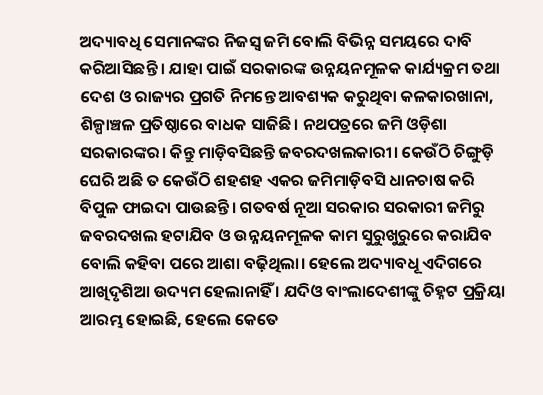ଅଦ୍ୟାବଧି ସେମାନଙ୍କର ନିଜସ୍ବ ଜମି ବୋଲି ବିଭିନ୍ନ ସମୟରେ ଦାବି କରିଆସିଛନ୍ତି । ଯାହା ପାଇଁ ସରକାରଙ୍କ ଉନ୍ନୟନମୂଳକ କାର୍ଯ୍ୟକ୍ରମ ତଥା ଦେଶ ଓ ରାଜ୍ୟର ପ୍ରଗତି ନିମନ୍ତେ ଆବଶ୍ୟକ କରୁଥିବା କଳକାରଖାନା, ଶିଳ୍ପାଞ୍ଚଳ ପ୍ରତିଷ୍ଠାରେ ବାଧକ ସାଜିଛି। ନଥପତ୍ରରେ ଜମି ଓଡ଼ିଶା ସରକାରଙ୍କର। କିନ୍ତୁ ମାଡ଼ିବସିଛନ୍ତି ଜବରଦଖଲକାରୀ। କେଉଁଠି ଚିଙ୍ଗୁଡ଼ି ଘେରି ଅଛି ତ କେଉଁଠି ଶହଶହ ଏକର ଜମିମାଡ଼ିବସି ଧାନଚାଷ କରି ବିପୁଳ ଫାଇଦା ପାଉଛନ୍ତି। ଗତବର୍ଷ ନୂଆ ସରକାର ସରକାରୀ ଜମିରୁ ଜବରଦଖଲ ହଟାଯିବ ଓ ଉନ୍ନୟନମୂଳକ କାମ ସୁରୁଖୁରୁରେ କରାଯିବ ବୋଲି କହିବା ପରେ ଆଶା ବଢ଼ିଥିଲା। ହେଲେ ଅଦ୍ୟାବଧୂ ଏଦିଗରେ ଆଖିଦୃଶିଆ ଉଦ୍ୟମ ହେଲାନାହିଁ । ଯଦିଓ ବାଂଲାଦେଶୀଙ୍କୁ ଚିହ୍ନଟ ପ୍ରକ୍ରିୟା ଆରମ୍ଭ ହୋଇଛି, ହେଲେ କେତେ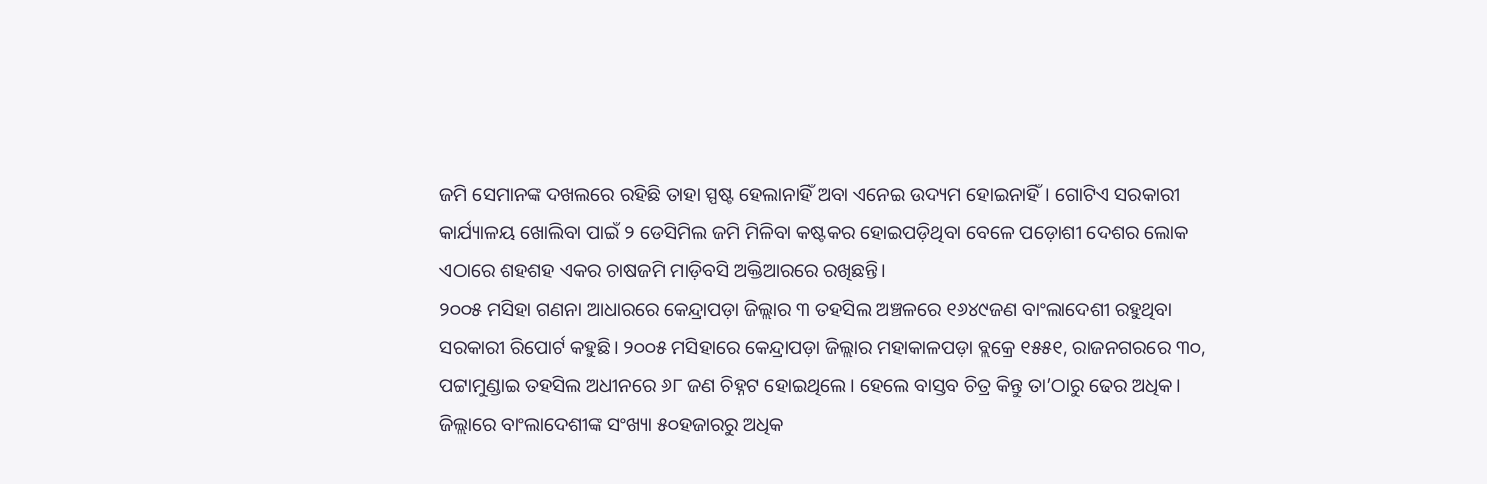ଜମି ସେମାନଙ୍କ ଦଖଲରେ ରହିଛି ତାହା ସ୍ପଷ୍ଟ ହେଲାନାହିଁ ଅବା ଏନେଇ ଉଦ୍ୟମ ହୋଇନାହିଁ। ଗୋଟିଏ ସରକାରୀ କାର୍ଯ୍ୟାଳୟ ଖୋଲିବା ପାଇଁ ୨ ଡେସିମିଲ ଜମି ମିଳିବା କଷ୍ଟକର ହୋଇପଡ଼ିଥିବା ବେଳେ ପଡ଼ୋଶୀ ଦେଶର ଲୋକ ଏଠାରେ ଶହଶହ ଏକର ଚାଷଜମି ମାଡ଼ିବସି ଅକ୍ତିଆରରେ ରଖିଛନ୍ତି।
୨୦୦୫ ମସିହା ଗଣନା ଆଧାରରେ କେନ୍ଦ୍ରାପଡ଼ା ଜିଲ୍ଲାର ୩ ତହସିଲ ଅଞ୍ଚଳରେ ୧୬୪୯ଜଣ ବାଂଲାଦେଶୀ ରହୁଥିବା ସରକାରୀ ରିପୋର୍ଟ କହୁଛି। ୨୦୦୫ ମସିହାରେ କେନ୍ଦ୍ରାପଡ଼ା ଜିଲ୍ଲାର ମହାକାଳପଡ଼ା ବ୍ଲକ୍ରେ ୧୫୫୧, ରାଜନଗରରେ ୩୦, ପଟ୍ଟାମୁଣ୍ଡାଇ ତହସିଲ ଅଧୀନରେ ୬୮ ଜଣ ଚିହ୍ନଟ ହୋଇଥିଲେ। ହେଲେ ବାସ୍ତବ ଚିତ୍ର କିନ୍ତୁ ତା’ଠାରୁ ଢେର ଅଧିକ। ଜିଲ୍ଲାରେ ବାଂଲାଦେଶୀଙ୍କ ସଂଖ୍ୟା ୫୦ହଜାରରୁ ଅଧିକ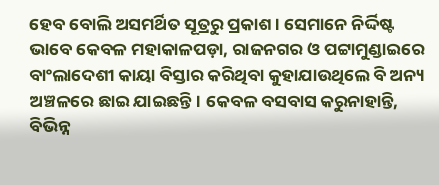ହେବ ବୋଲି ଅସମର୍ଥିତ ସୂତ୍ରରୁ ପ୍ରକାଶ। ସେମାନେ ନିର୍ଦ୍ଦିଷ୍ଟ ଭାବେ କେବଳ ମହାକାଳପଡ଼ା, ରାଜନଗର ଓ ପଟ୍ଟାମୁଣ୍ଡାଇରେ ବାଂଲାଦେଶୀ କାୟା ବିସ୍ତାର କରିଥିବା କୁହାଯାଉଥିଲେ ବି ଅନ୍ୟ ଅଞ୍ଚଳରେ ଛାଇ ଯାଇଛନ୍ତି। କେବଳ ବସବାସ କରୁନାହାନ୍ତି, ବିଭିନ୍ନ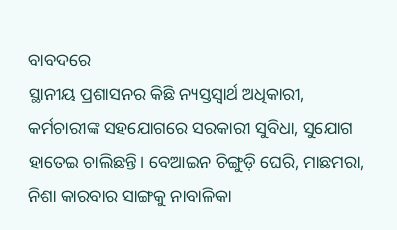ବାବଦରେ
ସ୍ଥାନୀୟ ପ୍ରଶାସନର କିଛି ନ୍ୟସ୍ତସ୍ଵାର୍ଥ ଅଧିକାରୀ, କର୍ମଚାରୀଙ୍କ ସହଯୋଗରେ ସରକାରୀ ସୁବିଧା, ସୁଯୋଗ ହାତେଇ ଚାଲିଛନ୍ତି। ବେଆଇନ ଚିଙ୍ଗୁଡ଼ି ଘେରି, ମାଛମରା, ନିଶା କାରବାର ସାଙ୍ଗକୁ ନାବାଳିକା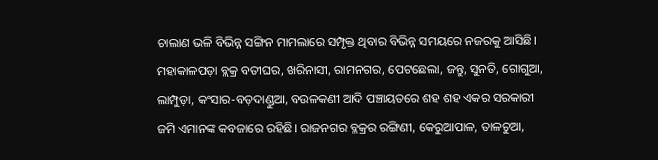ଚାଲାଣ ଭଳି ବିଭିନ୍ନ ସଙ୍ଗିନ ମାମଲାରେ ସମ୍ପୃକ୍ତ ଥିବାର ବିଭିନ୍ନ ସମୟରେ ନଜରକୁ ଆସିଛି। ମହାକାଳପଡ଼ା ବ୍ଲକ୍ର ବତୀଘର, ଖରିନାସୀ, ରାମନଗର, ପେଟଛେଲା, ଜନ୍ତୁ, ସୁନତି, ଗୋଗୁଆ, ଲାମ୍ପୁଡ଼ା, କଂସାର-ବଡ଼ଦାଣ୍ଡୁଆ, ବଉଳକଣୀ ଆଦି ପଞ୍ଚାୟତରେ ଶହ ଶହ ଏକର ସରକାରୀ ଜମି ଏମାନଙ୍କ କବଜାରେ ରହିଛି। ରାଜନଗର ବ୍ଳକ୍ରର ରଙ୍ଗିଣୀ, କେରୁଆପାଳ, ତାଳଚୁଆ,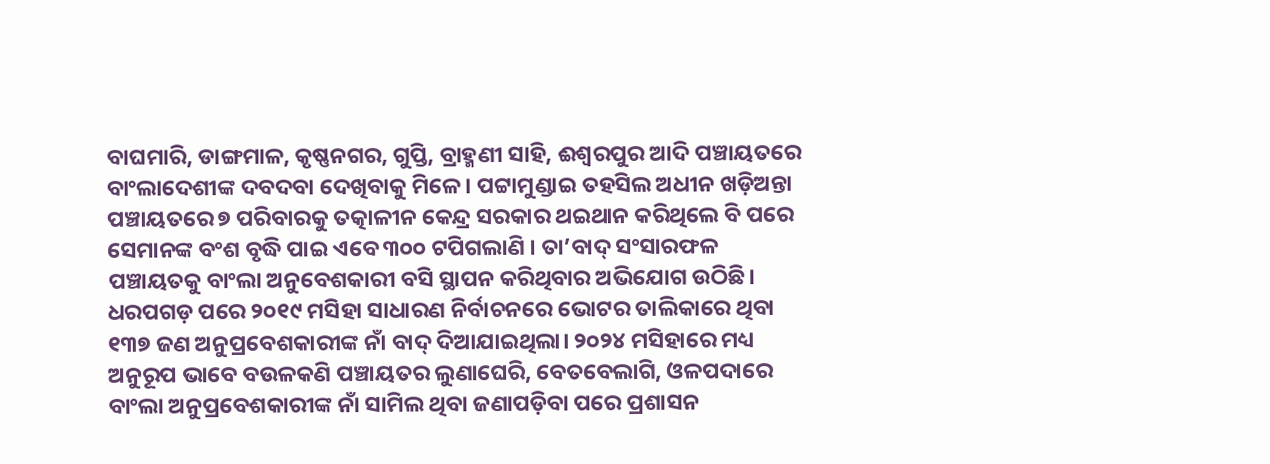ବାଘମାରି, ଡାଙ୍ଗମାଳ, କୃଷ୍ଣନଗର, ଗୁପ୍ତି, ବ୍ରାହ୍ମଣୀ ସାହି, ଈଶ୍ୱରପୁର ଆଦି ପଞ୍ଚାୟତରେ ବାଂଲାଦେଶୀଙ୍କ ଦବଦବା ଦେଖିବାକୁ ମିଳେ। ପଟ୍ଟାମୁଣ୍ଡାଇ ତହସିଲ ଅଧୀନ ଖଡ଼ିଅନ୍ତା ପଞ୍ଚାୟତରେ ୭ ପରିବାରକୁ ତତ୍କାଳୀନ କେନ୍ଦ୍ର ସରକାର ଥଇଥାନ କରିଥିଲେ ବି ପରେ ସେମାନଙ୍କ ବଂଶ ବୃଦ୍ଧି ପାଇ ଏବେ ୩୦୦ ଟପିଗଲାଣି । ତା’ବାଦ୍ ସଂସାରଫଳ ପଞ୍ଚାୟତକୁ ବାଂଲା ଅନୁବେଶକାରୀ ବସି ସ୍ଥାପନ କରିଥିବାର ଅଭିଯୋଗ ଉଠିଛି। ଧରପଗଡ଼ ପରେ ୨୦୧୯ ମସିହା ସାଧାରଣ ନିର୍ବାଚନରେ ଭୋଟର ତାଲିକାରେ ଥିବା ୧୩୭ ଜଣ ଅନୁପ୍ରବେଶକାରୀଙ୍କ ନାଁ ବାଦ୍ ଦିଆଯାଇଥିଲା। ୨୦୨୪ ମସିହାରେ ମଧ୍ୟ ଅନୁରୂପ ଭାବେ ବଉଳକଣି ପଞ୍ଚାୟତର ଲୁଣାଘେରି, ବେତବେଲାଗି, ଓଳପଦାରେ ବାଂଲା ଅନୁପ୍ରବେଶକାରୀଙ୍କ ନାଁ ସାମିଲ ଥିବା ଜଣାପଡ଼ିବା ପରେ ପ୍ରଶାସନ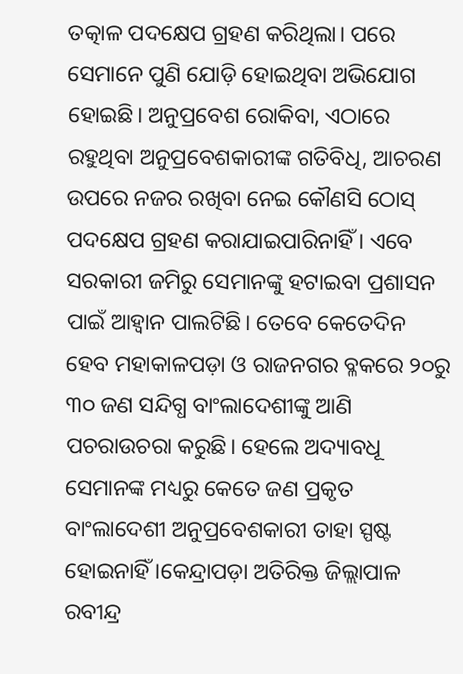ତତ୍କାଳ ପଦକ୍ଷେପ ଗ୍ରହଣ କରିଥିଲା। ପରେ ସେମାନେ ପୁଣି ଯୋଡ଼ି ହୋଇଥିବା ଅଭିଯୋଗ ହୋଇଛି। ଅନୁପ୍ରବେଶ ରୋକିବା, ଏଠାରେ ରହୁଥିବା ଅନୁପ୍ରବେଶକାରୀଙ୍କ ଗତିବିଧି, ଆଚରଣ ଉପରେ ନଜର ରଖିବା ନେଇ କୌଣସି ଠୋସ୍ ପଦକ୍ଷେପ ଗ୍ରହଣ କରାଯାଇପାରିନାହିଁ । ଏବେ ସରକାରୀ ଜମିରୁ ସେମାନଙ୍କୁ ହଟାଇବା ପ୍ରଶାସନ ପାଇଁ ଆହ୍ଵାନ ପାଲଟିଛି। ତେବେ କେତେଦିନ ହେବ ମହାକାଳପଡ଼ା ଓ ରାଜନଗର ବ୍ଳକରେ ୨୦ରୁ ୩୦ ଜଣ ସନ୍ଦିଗ୍ଧ ବାଂଲାଦେଶୀଙ୍କୁ ଆଣି ପଚରାଉଚରା କରୁଛି। ହେଲେ ଅଦ୍ୟାବଧୂ ସେମାନଙ୍କ ମଧ୍ୟରୁ କେତେ ଜଣ ପ୍ରକୃତ ବାଂଲାଦେଶୀ ଅନୁପ୍ରବେଶକାରୀ ତାହା ସ୍ପଷ୍ଟ ହୋଇନାହିଁ ।କେନ୍ଦ୍ରାପଡ଼ା ଅତିରିକ୍ତ ଜିଲ୍ଲାପାଳ ରବୀନ୍ଦ୍ର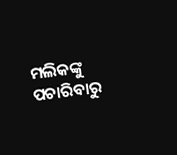ମଲିକଙ୍କୁ ପଚାରିବାରୁ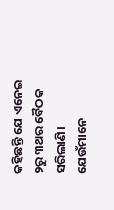କହିଛନ୍ତି ଯେ ଏନେଇ ୨ରୁ ୩ଥର ବୈଠକ ସରିଲାଣି। ଯେଉଁମାନେ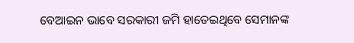ବେଆଇନ ଭାବେ ସରକାରୀ ଜମି ହାତେଇଥିବେ ସେମାନଙ୍କ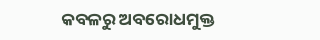କବଳରୁ ଅବରୋଧମୁକ୍ତ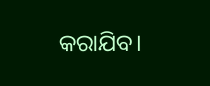କରାଯିବ।